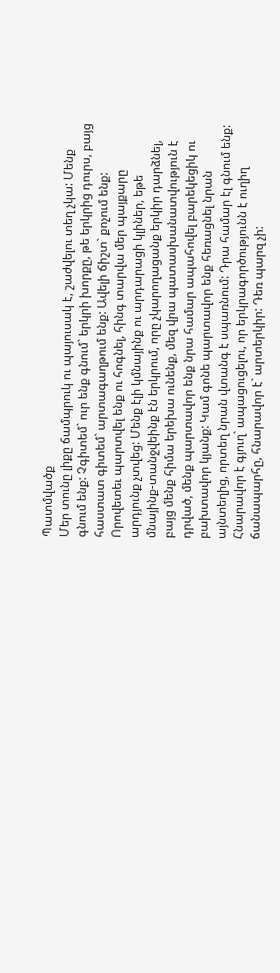Պատմվածք
Մեր տունը լիքը ճամպրուկ ու պայուսակ է, շաժվելու տեղ չկա: Մենք գնում ենք: Չգիտեմ` ուր ենք գնում` երկրի խորքը, թե երկրից դուրս, բայց հաստատ գիտեմ` արտագաղթում ենք: Ավելի ճիշտ` քոչում ենք: Որովետեւ պարտվել ենք ու հոգնել, հինգ տարվա մեր պայքարը արդյունք չտվեց: Մենք էլի կմնայինք ու արդարացի կլիներ, եթե մնայինք-տանջվեինք էն երկրում, որը չկարողացանք երկիր դարձնել, բայց մենք հիմա երեխա ունենք, մեզ վրա պատասխանատվություն է դրված, մենք պարտավոր ենք նրա համար ապահովել բարեկեցիկ ու բախտավոր կյանք: Կամ գոնե պարտավոր ենք հեռացնել նրան այնտեղից, որտեղ նրան վտանգ է սպառնում: Դրա համար էլ գնում ենք: Հնարավոր է գյուղ` ապացուցելու, որ երկրագործությունն է ուղիղ ճանապարհը, հնարավոր է` արտերկիր: Դեռ պարզ չի: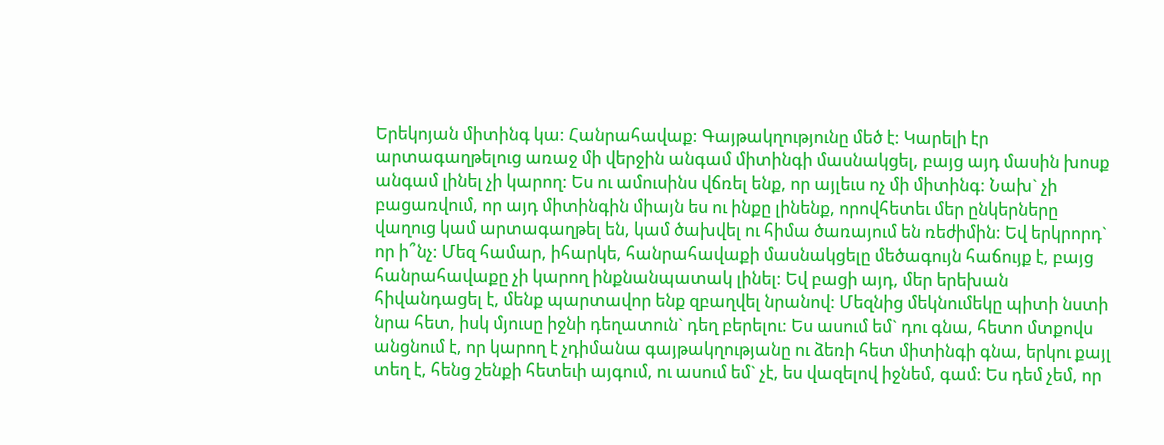Երեկոյան միտինգ կա: Հանրահավաք: Գայթակղությունը մեծ է: Կարելի էր արտագաղթելուց առաջ մի վերջին անգամ միտինգի մասնակցել, բայց այդ մասին խոսք անգամ լինել չի կարող: Ես ու ամուսինս վճռել ենք, որ այլեւս ոչ մի միտինգ: Նախ` չի բացառվում, որ այդ միտինգին միայն ես ու ինքը լինենք, որովհետեւ մեր ընկերները վաղուց կամ արտագաղթել են, կամ ծախվել ու հիմա ծառայում են ռեժիմին: Եվ երկրորդ` որ ի՞նչ: Մեզ համար, իհարկե, հանրահավաքի մասնակցելը մեծագույն հաճույք է, բայց հանրահավաքը չի կարող ինքնանպատակ լինել: Եվ բացի այդ, մեր երեխան հիվանդացել է, մենք պարտավոր ենք զբաղվել նրանով: Մեզնից մեկնումեկը պիտի նստի նրա հետ, իսկ մյուսը իջնի դեղատուն` դեղ բերելու: Ես ասում եմ` դու գնա, հետո մտքովս անցնում է, որ կարող է չդիմանա գայթակղությանը ու ձեռի հետ միտինգի գնա, երկու քայլ տեղ է, հենց շենքի հետեւի այգում, ու ասում եմ` չէ, ես վազելով իջնեմ, գամ: Ես դեմ չեմ, որ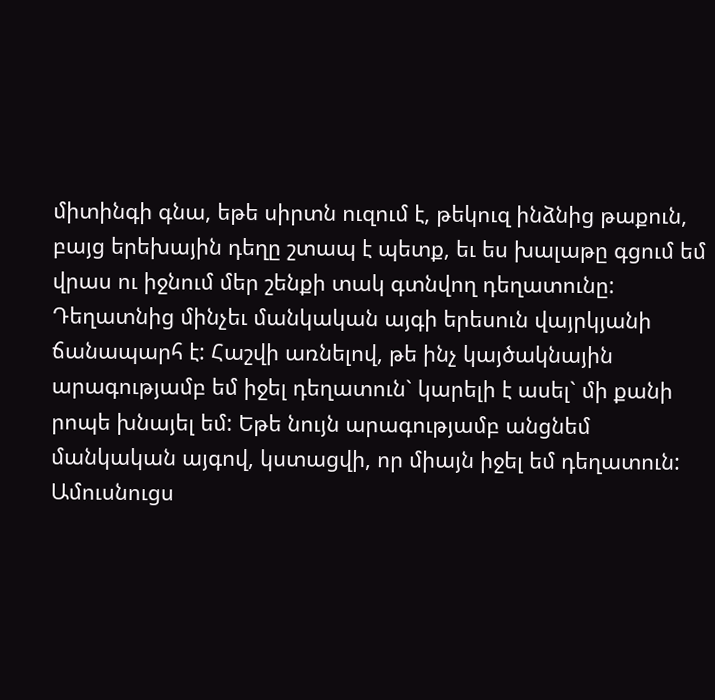միտինգի գնա, եթե սիրտն ուզում է, թեկուզ ինձնից թաքուն, բայց երեխային դեղը շտապ է պետք, եւ ես խալաթը գցում եմ վրաս ու իջնում մեր շենքի տակ գտնվող դեղատունը:
Դեղատնից մինչեւ մանկական այգի երեսուն վայրկյանի ճանապարհ է: Հաշվի առնելով, թե ինչ կայծակնային արագությամբ եմ իջել դեղատուն` կարելի է ասել` մի քանի րոպե խնայել եմ: Եթե նույն արագությամբ անցնեմ մանկական այգով, կստացվի, որ միայն իջել եմ դեղատուն: Ամուսնուցս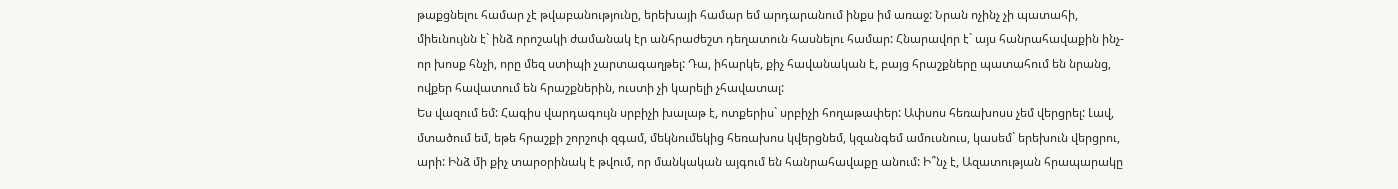թաքցնելու համար չէ թվաբանությունը, երեխայի համար եմ արդարանում ինքս իմ առաջ: Նրան ոչինչ չի պատահի, միեւնույնն է` ինձ որոշակի ժամանակ էր անհրաժեշտ դեղատուն հասնելու համար: Հնարավոր է` այս հանրահավաքին ինչ-որ խոսք հնչի, որը մեզ ստիպի չարտագաղթել: Դա, իհարկե, քիչ հավանական է, բայց հրաշքները պատահում են նրանց, ովքեր հավատում են հրաշքներին, ուստի չի կարելի չհավատալ:
Ես վազում եմ: Հագիս վարդագույն սրբիչի խալաթ է, ոտքերիս` սրբիչի հողաթափեր: Ափսոս հեռախոսս չեմ վերցրել: Լավ, մտածում եմ, եթե հրաշքի շորշոփ զգամ, մեկնումեկից հեռախոս կվերցնեմ, կզանգեմ ամուսնուս, կասեմ` երեխուն վերցրու, արի: Ինձ մի քիչ տարօրինակ է թվում, որ մանկական այգում են հանրահավաքը անում: Ի՞նչ է, Ազատության հրապարակը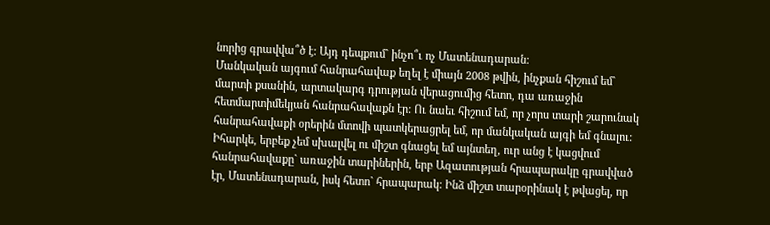նորից գրավվա՞ծ է: Այդ դեպքում` ինչո՞ւ ոչ Մատենադարան:
Մանկական այգում հանրահավաք եղել է միայն 2008 թվին, ինչքան հիշում եմ` մարտի քսանին, արտակարգ դրության վերացումից հետո, դա առաջին հետմարտիմեկյան հանրահավաքն էր: Ու նաեւ հիշում եմ, որ չորս տարի շարունակ հանրահավաքի օրերին մտովի պատկերացրել եմ, որ մանկական այգի եմ գնալու: Իհարկե, երբեք չեմ սխալվել ու միշտ գնացել եմ այնտեղ, ուր անց է կացվում հանրահավաքը` առաջին տարիներին, երբ Ազատության հրապարակը գրավված էր, Մատենադարան, իսկ հետո` հրապարակ: Ինձ միշտ տարօրինակ է թվացել, որ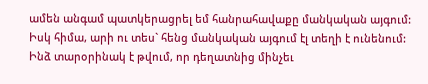ամեն անգամ պատկերացրել եմ հանրահավաքը մանկական այգում: Իսկ հիմա, արի ու տես` հենց մանկական այգում էլ տեղի է ունենում:
Ինձ տարօրինակ է թվում, որ դեղատնից մինչեւ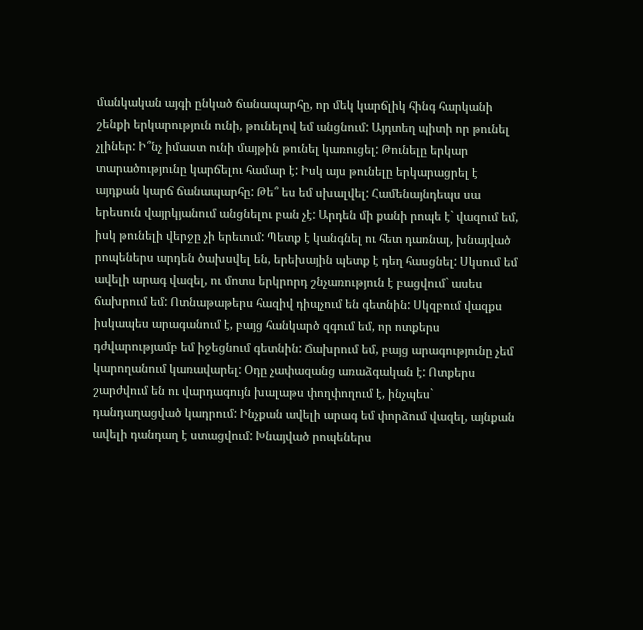մանկական այգի ընկած ճանապարհը, որ մեկ կարճլիկ հինգ հարկանի շենքի երկարություն ունի, թունելով եմ անցնում: Այդտեղ պիտի որ թունել չլիներ: Ի՞նչ իմաստ ունի մայթին թունել կառուցել: Թունելը երկար տարածությունը կարճելու համար է: Իսկ այս թունելը երկարացրել է այդքան կարճ ճանապարհը: Թե՞ ես եմ սխալվել: Համենայնդեպս սա երեսուն վայրկյանում անցնելու բան չէ: Արդեն մի քանի րոպե է` վազում եմ, իսկ թունելի վերջը չի երեւում: Պետք է կանգնել ու հետ դառնալ, խնայված րոպեներս արդեն ծախսվել են, երեխային պետք է դեղ հասցնել: Սկսում եմ ավելի արագ վազել, ու մոտս երկրորդ շնչառություն է բացվում` ասես ճախրում եմ: Ոտնաթաթերս հազիվ դիպչում են գետնին: Սկզբում վազքս իսկապես արագանում է, բայց հանկարծ զգում եմ, որ ոտքերս դժվարությամբ եմ իջեցնում գետնին: Ճախրում եմ, բայց արագությունը չեմ կարողանում կառավարել: Օդը չափազանց առաձգական է: Ոտքերս շարժվում են ու վարդագույն խալաթս փողփողում է, ինչպես` դանդաղացված կադրում: Ինչքան ավելի արագ եմ փորձում վազել, այնքան ավելի դանդաղ է ստացվում: Խնայված րոպեներս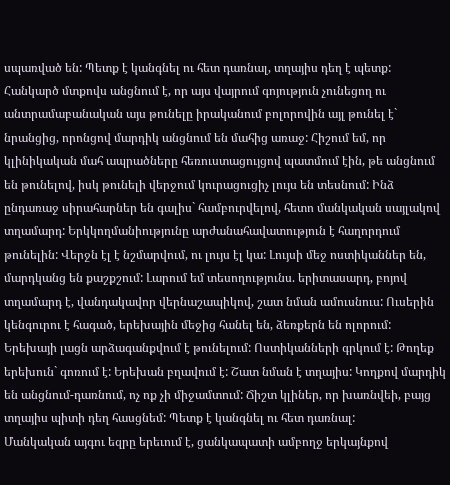սպառված են: Պետք է կանգնել ու հետ դառնալ, տղայիս դեղ է պետք:
Հանկարծ մտքովս անցնում է, որ այս վայրում գոյություն չունեցող ու անտրամաբանական այս թունելը իրականում բոլորովին այլ թունել է` նրանցից, որոնցով մարդիկ անցնում են մահից առաջ: Հիշում եմ, որ կլինիկական մահ ապրածները հեռուստացույցով պատմում էին, թե անցնում են թունելով, իսկ թունելի վերջում կուրացուցիչ լույս են տեսնում: Ինձ ընդառաջ սիրահարներ են գալիս` համբուրվելով, հետո մանկական սայլակով տղամարդ: Երկկողմանիությունը արժանահավատություն է հաղորդում թունելին: Վերջն էլ է նշմարվում, ու լույս էլ կա: Լույսի մեջ ոստիկաններ են, մարդկանց են քաշքշում: Լարում եմ տեսողությունս. երիտասարդ, բոյով տղամարդ է, վանդակավոր վերնաշապիկով, շատ նման ամուսնուս: Ուսերին կենգուրու է հագած, երեխային մեջից հանել են, ձեռքերն են ոլորում: Երեխայի լացն արձագանքվում է թունելում: Ոստիկանների գրկում է: Թողեք երեխուն` գոռում է: Երեխան բղավում է: Շատ նման է տղայիս: Կողքով մարդիկ են անցնում-դառնում, ոչ ոք չի միջամտում: Ճիշտ կլիներ, որ խառնվեի, բայց տղայիս պիտի դեղ հասցնեմ: Պետք է կանգնել ու հետ դառնալ:
Մանկական այգու եզրը երեւում է, ցանկապատի ամբողջ երկայնքով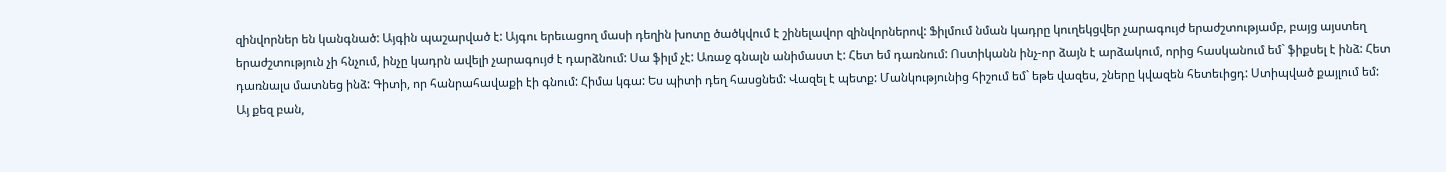զինվորներ են կանգնած: Այգին պաշարված է: Այգու երեւացող մասի դեղին խոտը ծածկվում է շինելավոր զինվորներով: Ֆիլմում նման կադրը կուղեկցվեր չարագույժ երաժշտությամբ, բայց այստեղ երաժշտություն չի հնչում, ինչը կադրն ավելի չարագույժ է դարձնում: Սա ֆիլմ չէ: Առաջ գնալն անիմաստ է: Հետ եմ դառնում: Ոստիկանն ինչ-որ ձայն է արձակում, որից հասկանում եմ` ֆիքսել է ինձ: Հետ դառնալս մատնեց ինձ: Գիտի, որ հանրահավաքի էի գնում: Հիմա կգա: Ես պիտի դեղ հասցնեմ: Վազել է պետք: Մանկությունից հիշում եմ` եթե վազես, շները կվազեն հետեւիցդ: Ստիպված քայլում եմ:
Այ քեզ բան,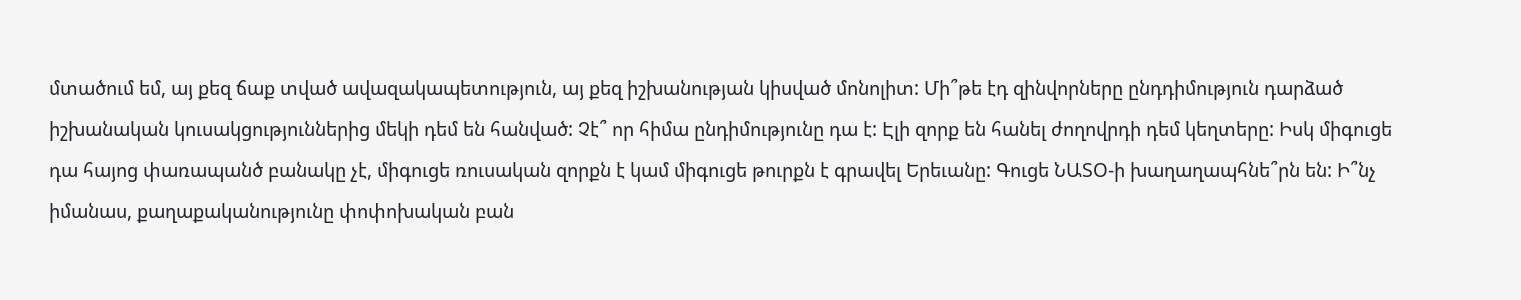մտածում եմ, այ քեզ ճաք տված ավազակապետություն, այ քեզ իշխանության կիսված մոնոլիտ: Մի՞թե էդ զինվորները ընդդիմություն դարձած իշխանական կուսակցություններից մեկի դեմ են հանված: Չէ՞ որ հիմա ընդիմությունը դա է: Էլի զորք են հանել ժողովրդի դեմ կեղտերը: Իսկ միգուցե դա հայոց փառապանծ բանակը չէ, միգուցե ռուսական զորքն է կամ միգուցե թուրքն է գրավել Երեւանը: Գուցե ՆԱՏՕ-ի խաղաղապհնե՞րն են: Ի՞նչ իմանաս, քաղաքականությունը փոփոխական բան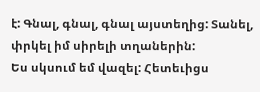է: Գնալ, գնալ, գնալ այստեղից: Տանել, փրկել իմ սիրելի տղաներին:
Ես սկսում եմ վազել: Հետեւիցս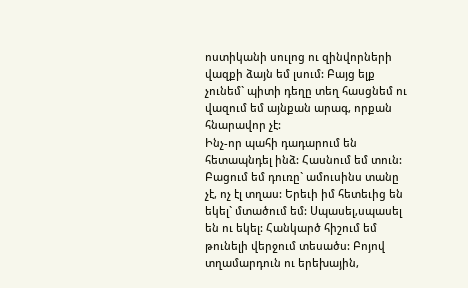ոստիկանի սուլոց ու զինվորների վազքի ձայն եմ լսում: Բայց ելք չունեմ` պիտի դեղը տեղ հասցնեմ ու վազում եմ այնքան արագ, որքան հնարավոր չէ:
Ինչ-որ պահի դադարում են հետապնդել ինձ: Հասնում եմ տուն: Բացում եմ դուռը` ամուսինս տանը չէ, ոչ էլ տղաս: Երեւի իմ հետեւից են եկել` մտածում եմ: Սպասել,սպասել են ու եկել: Հանկարծ հիշում եմ թունելի վերջում տեսածս: Բոյով տղամարդուն ու երեխային,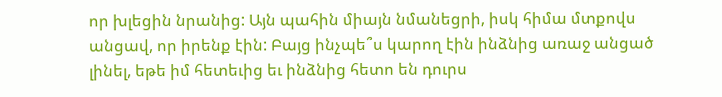որ խլեցին նրանից: Այն պահին միայն նմանեցրի, իսկ հիմա մտքովս անցավ, որ իրենք էին: Բայց ինչպե՞ս կարող էին ինձնից առաջ անցած լինել, եթե իմ հետեւից եւ ինձնից հետո են դուրս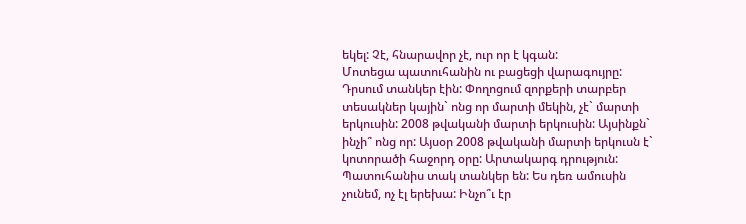եկել: Չէ, հնարավոր չէ, ուր որ է կգան:
Մոտեցա պատուհանին ու բացեցի վարագույրը: Դրսում տանկեր էին: Փողոցում զորքերի տարբեր տեսակներ կային` ոնց որ մարտի մեկին, չէ` մարտի երկուսին: 2008 թվականի մարտի երկուսին: Այսինքն` ինչի՞ ոնց որ: Այսօր 2008 թվականի մարտի երկուսն է` կոտորածի հաջորդ օրը: Արտակարգ դրություն: Պատուհանիս տակ տանկեր են: Ես դեռ ամուսին չունեմ, ոչ էլ երեխա: Ինչո՞ւ էր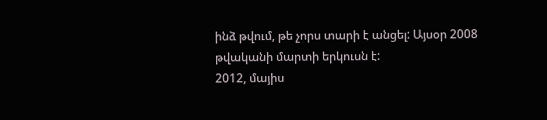ինձ թվում, թե չորս տարի է անցել: Այսօր 2008 թվականի մարտի երկուսն է:
2012, մայիս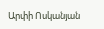Արփի Ոսկանյան